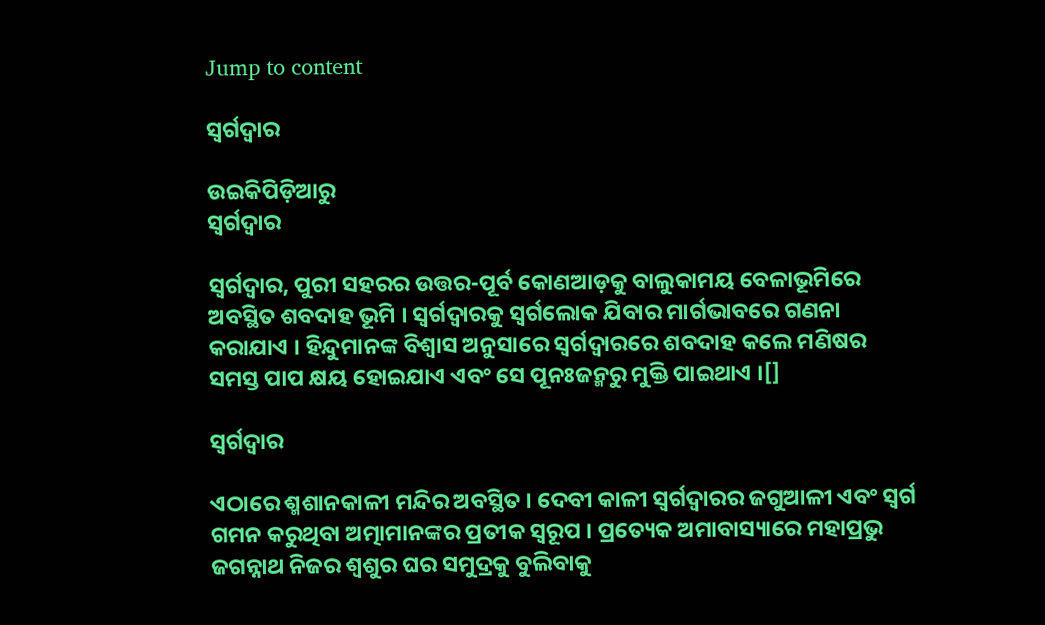Jump to content

ସ୍ୱର୍ଗଦ୍ୱାର

ଉଇକିପିଡ଼ିଆ‌ରୁ
ସ୍ୱର୍ଗଦ୍ୱାର

ସ୍ୱର୍ଗଦ୍ୱାର, ପୁରୀ ସ‌ହରର ଉତ୍ତର-ପୂର୍ବ କୋଣଆଡ଼କୁ ବାଲୁକାମୟ ବେଳାଭୂମିରେ ଅବସ୍ଥିତ ଶବଦାହ ଭୂମି । ସ୍ୱର୍ଗଦ୍ୱାରକୁ ସ୍ୱର୍ଗଲୋକ ଯିବାର ମାର୍ଗଭାବରେ ଗଣନା କରାଯାଏ । ହିନ୍ଦୁମାନଙ୍କ ବିଶ୍ୱାସ ଅନୁସାରେ ସ୍ୱର୍ଗଦ୍ୱାରରେ ଶବଦାହ କଲେ ମଣିଷର ସମସ୍ତ ପାପ କ୍ଷୟ ହୋଇଯାଏ ଏବଂ ସେ ପୂନଃଜନ୍ମରୁ ମୁକ୍ତି ପାଇଥାଏ ।[]

ସ୍ୱର୍ଗଦ୍ୱାର

ଏଠାରେ ଶ୍ମଶାନ‌କାଳୀ ମନ୍ଦିର ଅବସ୍ଥିତ । ଦେବୀ କାଳୀ ସ୍ୱର୍ଗଦ୍ୱାରର ଜଗୁଆଳୀ ଏବଂ ସ୍ୱର୍ଗ ଗମନ କରୁଥିବା ଅତ୍ମାମାନଙ୍କର ପ୍ରତୀକ ସ୍ୱରୂପ । ପ୍ରତ୍ୟେକ ଅମାବାସ୍ୟାରେ ମହାପ୍ରଭୁ ଜଗନ୍ନାଥ ନିଜର ଶ୍ୱଶୁର ଘର ସମୁଦ୍ରକୁ ବୁଲିବାକୁ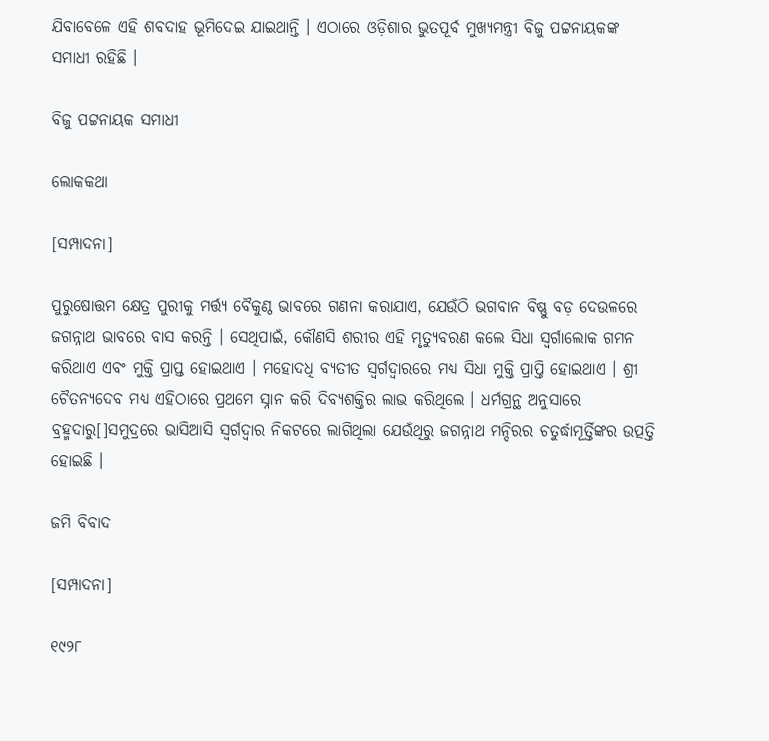ଯିବାବେଳେ ଏହି ଶବଦାହ ଭୂମିଦେଇ ଯାଇଥାନ୍ତି । ଏଠାରେ ଓଡ଼ିଶାର ଭୁତପୂର୍ବ ମୁଖ୍ୟମନ୍ତ୍ରୀ ବିଜୁ ପଟ୍ଟନାୟକଙ୍କ ସମାଧୀ ରହିଛି ।

ବିଜୁ ପଟ୍ଟନାୟକ ସମାଧୀ

ଲୋକ‌କଥା

[ସମ୍ପାଦନା]

ପୁରୁଷୋତ୍ତମ କ୍ଷେତ୍ର ପୁରୀକୁ ମର୍ତ୍ତ୍ୟ ବୈକୁଣ୍ଠ ଭାବରେ ଗଣନା କରାଯାଏ, ଯେଉଁଠି ଭଗବାନ ବିଷ୍ଣୁ ବଡ଼ ଦେଉଳରେ ଜଗନ୍ନାଥ ଭାବରେ ବାସ କରନ୍ତି । ସେଥିପାଇଁ, କୌଣସି ଶରୀର ଏହି ମୃତ୍ୟୁବରଣ କଲେ ସିଧା ସ୍ୱର୍ଗାଲୋକ ଗମନ କରିଥାଏ ଏବଂ ମୁକ୍ତି ପ୍ରାପ୍ତ ହୋଇଥାଏ । ମହୋଦ‌ଧି ବ୍ୟତୀତ ସ୍ୱର୍ଗଦ୍ୱାରରେ ମଧ୍ୟ ସିଧା ମୁକ୍ତି ପ୍ରାପ୍ତି ହୋଇଥାଏ । ଶ୍ରୀ ଚୈତନ୍ୟଦେବ ମଧ୍ୟ ଏହିଠାରେ ପ୍ରଥମେ ସ୍ନାନ କରି ଦିବ୍ୟଶକ୍ତିର ଲାଭ କରିଥିଲେ । ଧର୍ମଗ୍ରନ୍ଥ ଅନୁସାରେ ବ୍ରହ୍ମଦାରୁ[]ସମୁଦ୍ରରେ ଭାସିଆସି ସ୍ୱର୍ଗଦ୍ୱାର ନିକଟରେ ଲାଗିଥିଲା ଯେଉଁଥିରୁ ଜଗନ୍ନାଥ ମନ୍ଦିରର ଚତୁର୍ଦ୍ଧାମୂର୍ତ୍ତିଙ୍କର ଉତ୍ପତ୍ତି ହୋଇଛି ।

ଜମି ବିବାଦ

[ସମ୍ପାଦନା]

୧୯୨୮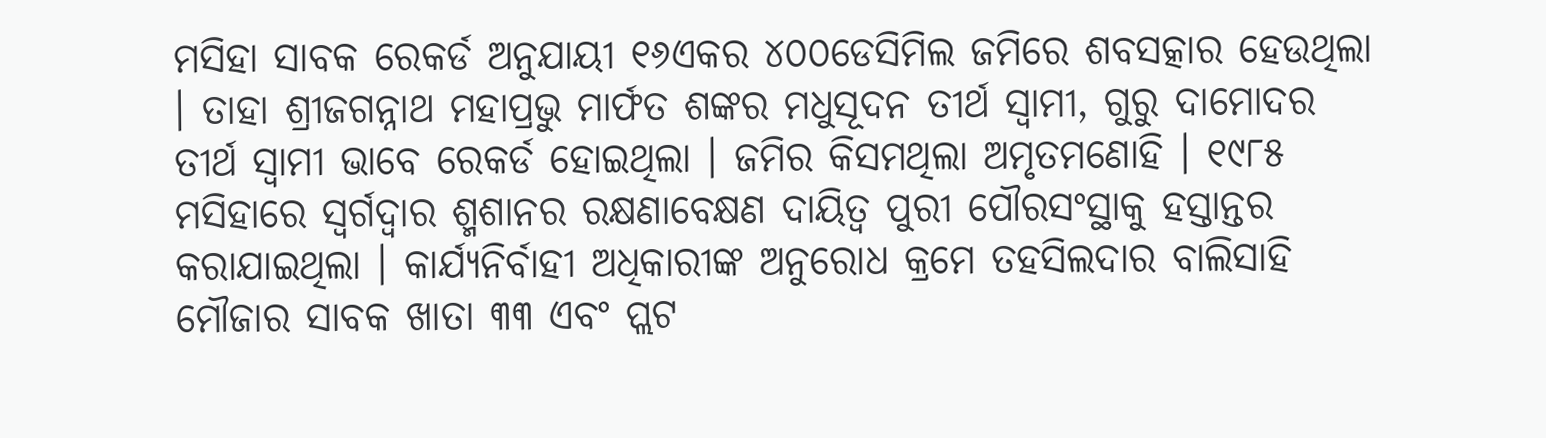ମସିହା ସାବକ ରେକର୍ଡ ଅନୁଯାୟୀ ୧୬ଏକର ୪୦୦ଡେସିମିଲ ଜମିରେ ଶବସତ୍କାର ହେଉଥିଲା । ତାହା ଶ୍ରୀଜଗନ୍ନାଥ ମହାପ୍ରଭୁ ମାର୍ଫତ ଶଙ୍କର ମଧୁସୂଦନ ତୀର୍ଥ ସ୍ୱାମୀ, ଗୁରୁ ଦାମୋଦର ତୀର୍ଥ ସ୍ୱାମୀ ଭାବେ ରେକର୍ଡ ହୋଇଥିଲା । ଜମିର କିସମଥିଲା ଅମୃତମଣୋହି । ୧୯୮୫ ମସିହାରେ ସ୍ୱର୍ଗଦ୍ୱାର ଶ୍ମଶାନର ରକ୍ଷଣାବେକ୍ଷଣ ଦାୟିତ୍ୱ ପୁରୀ ପୌରସଂସ୍ଥାକୁ ହସ୍ତାନ୍ତର କରାଯାଇଥିଲା । କାର୍ଯ୍ୟନିର୍ବାହୀ ଅଧିକାରୀଙ୍କ ଅନୁରୋଧ କ୍ରମେ ତହସିଲଦାର ବାଲିସାହି ମୌଜାର ସାବକ ଖାତା ୩୩ ଏବଂ ପ୍ଲଟ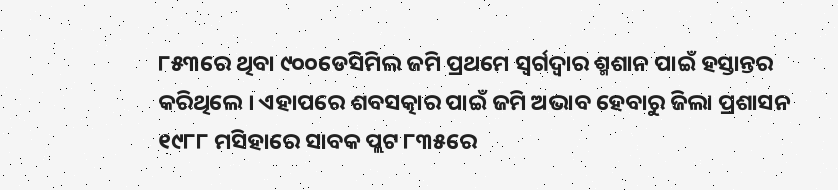୮୫୩ରେ ଥିବା ୯୦୦ଡେସିମିଲ ଜମି ପ୍ରଥମେ ସ୍ୱର୍ଗଦ୍ୱାର ଶ୍ମଶାନ ପାଇଁ ହସ୍ତାନ୍ତର କରିଥିଲେ । ଏହାପରେ ଶବସତ୍କାର ପାଇଁ ଜମି ଅଭାବ ହେବାରୁ ଜିଲା ପ୍ରଶାସନ ୧୯୮୮ ମସିହାରେ ସାବକ ପ୍ଲଟ ୮୩୫ରେ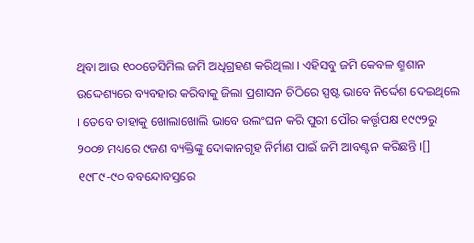ଥିବା ଆଉ ୧୦୦ଡେସିମିଲ ଜମି ଅଧିଗ୍ରହଣ କରିଥିଲା । ଏହିସବୁ ଜମି କେବଳ ଶ୍ମଶାନ ଉଦ୍ଦେଶ୍ୟରେ ବ୍ୟବହାର କରିବାକୁ ଜିଲା ପ୍ରଶାସନ ଚିଠିରେ ସ୍ପଷ୍ଟ ଭାବେ ନିର୍ଦ୍ଦେଶ ଦେଇଥିଲେ । ତେବେ ତାହାକୁ ଖୋଲାଖୋଲି ଭାବେ ଉଲଂଘନ କରି ପୁରୀ ପୌର କର୍ତ୍ତୃପକ୍ଷ ୧୯୯୨ରୁ ୨୦୦୭ ମଧ୍ୟରେ ୯ଜଣ ବ୍ୟକ୍ତିଙ୍କୁ ଦୋକାନଗୃହ ନିର୍ମାଣ ପାଇଁ ଜମି ଆବଣ୍ଟନ କରିଛନ୍ତି ।[] ୧୯୮୯-୯୦ ବବନ୍ଦୋବସ୍ତରେ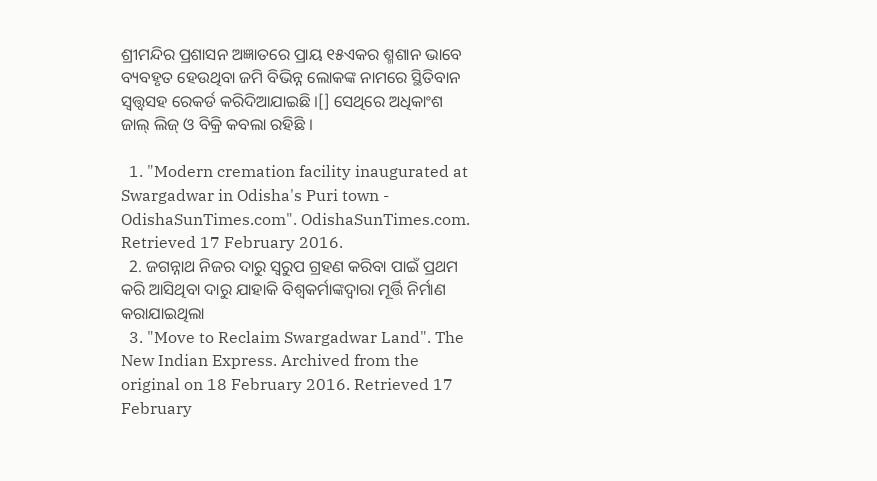ଶ୍ରୀମନ୍ଦିର ପ୍ରଶାସନ ଅଜ୍ଞାତରେ ପ୍ରାୟ ୧୫ଏକର ଶ୍ମଶାନ ଭାବେ ବ୍ୟବହୃତ ହେଉଥିବା ଜମି ବିଭିନ୍ନ ଲୋକଙ୍କ ନାମରେ ସ୍ଥିତିବାନ ସ୍ୱତ୍ତ୍ୱସହ ରେକର୍ଡ କରିଦିଆଯାଇଛି ।[] ସେଥିରେ ଅଧିକାଂଶ ଜାଲ୍‍ ଲିଜ୍‍ ଓ ବିକ୍ରି କବଲା ରହିଛି ।

  1. "Modern cremation facility inaugurated at Swargadwar in Odisha's Puri town - OdishaSunTimes.com". OdishaSunTimes.com. Retrieved 17 February 2016.
  2. ଜଗନ୍ନାଥ ନିଜର ଦାରୁ ସ୍ୱରୁପ ଗ୍ରହଣ କରିବା ପାଇଁ ପ୍ରଥମ କରି ଆସିଥିବା ଦାରୁ ଯାହାକି ବିଶ୍ୱକର୍ମାଙ୍କଦ୍ୱାରା ମୂର୍ତ୍ତି ନିର୍ମାଣ କରାଯାଇଥିଲା
  3. "Move to Reclaim Swargadwar Land". The New Indian Express. Archived from the original on 18 February 2016. Retrieved 17 February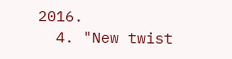2016.
  4. "New twist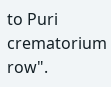to Puri crematorium row".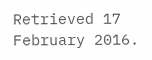Retrieved 17 February 2016.